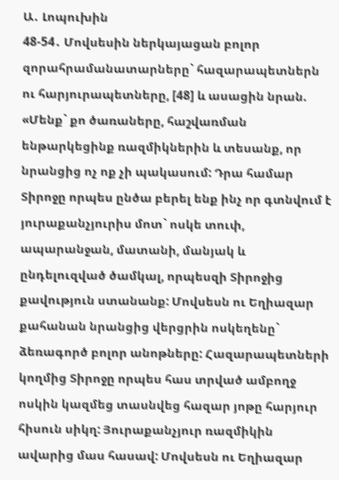Ա․ Լոպուխին
48-54․ Մովսեսին ներկայացան բոլոր զորահրամանատարները` հազարապետներն ու հարյուրապետները, [48] և ասացին նրան. «Մենք` քո ծառաները, հաշվառման ենթարկեցինք ռազմիկներին և տեսանք, որ նրանցից ոչ ոք չի պակասում: Դրա համար Տիրոջը որպես ընծա բերել ենք ինչ որ գտնվում է յուրաքանչյուրիս մոտ` ոսկե տուփ, ապարանջան, մատանի, մանյակ և ընդելուզված ծամկալ, որպեսզի Տիրոջից քավություն ստանանք: Մովսեսն ու Եղիազար քահանան նրանցից վերցրին ոսկեղենը` ձեռագործ բոլոր անոթները: Հազարապետների կողմից Տիրոջը որպես հաս տրված ամբողջ ոսկին կազմեց տասնվեց հազար յոթը հարյուր հիսուն սիկղ: Յուրաքանչյուր ռազմիկին ավարից մաս հասավ: Մովսեսն ու Եղիազար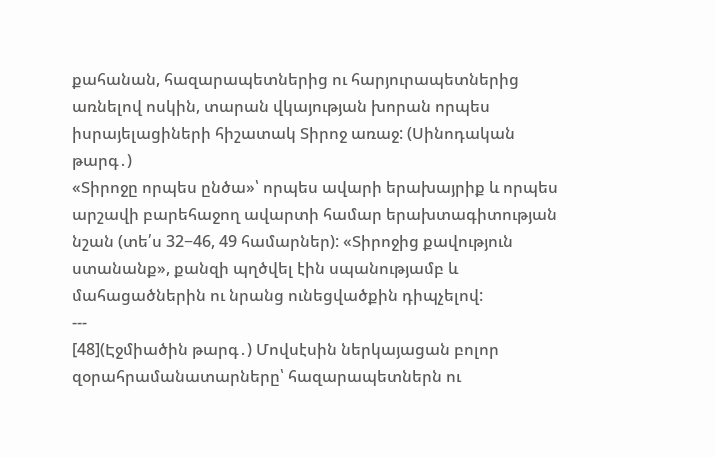քահանան, հազարապետներից ու հարյուրապետներից առնելով ոսկին, տարան վկայության խորան որպես իսրայելացիների հիշատակ Տիրոջ առաջ: (Սինոդական թարգ․)
«Տիրոջը որպես ընծա»՝ որպես ավարի երախայրիք և որպես արշավի բարեհաջող ավարտի համար երախտագիտության նշան (տե՛ս 32−46, 49 համարներ): «Տիրոջից քավություն ստանանք», քանզի պղծվել էին սպանությամբ և մահացածներին ու նրանց ունեցվածքին դիպչելով:
---
[48](Էջմիածին թարգ․) Մովսէսին ներկայացան բոլոր զօրահրամանատարները՝ հազարապետներն ու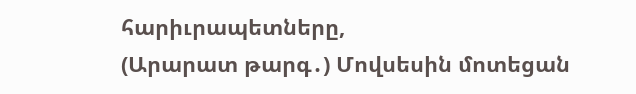հարիւրապետները,
(Արարատ թարգ․) Մովսեսին մոտեցան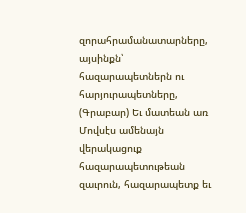զորահրամանատարները, այսինքն՝ հազարապետներն ու հարյուրապետները,
(Գրաբար) Եւ մատեան առ Մովսէս ամենայն վերակացուք հազարապետութեան զաւրուն, հազարապետք եւ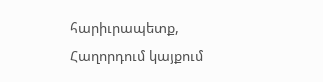հարիւրապետք,
Հաղորդում կայքում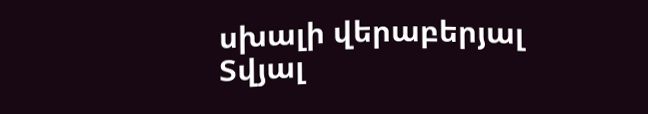սխալի վերաբերյալ
Տվյալ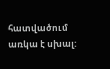հատվածում առկա է սխալ: